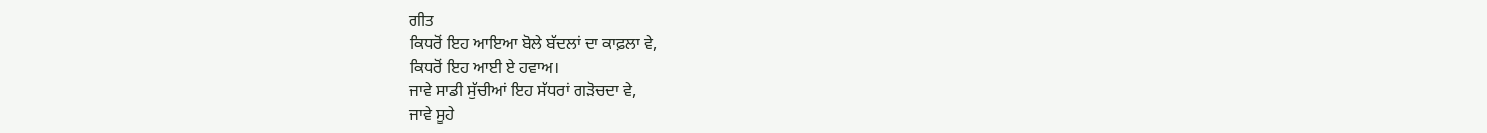ਗੀਤ
ਕਿਧਰੋਂ ਇਹ ਆਇਆ ਬੋਲੇ ਬੱਦਲਾਂ ਦਾ ਕਾਫ਼ਲਾ ਵੇ,
ਕਿਧਰੋਂ ਇਹ ਆਈ ਏ ਹਵਾਅ।
ਜਾਵੇ ਸਾਡੀ ਸੁੱਚੀਆਂ ਇਹ ਸੱਧਰਾਂ ਗੜੋਚਦਾ ਵੇ,
ਜਾਵੇ ਸੂਹੇ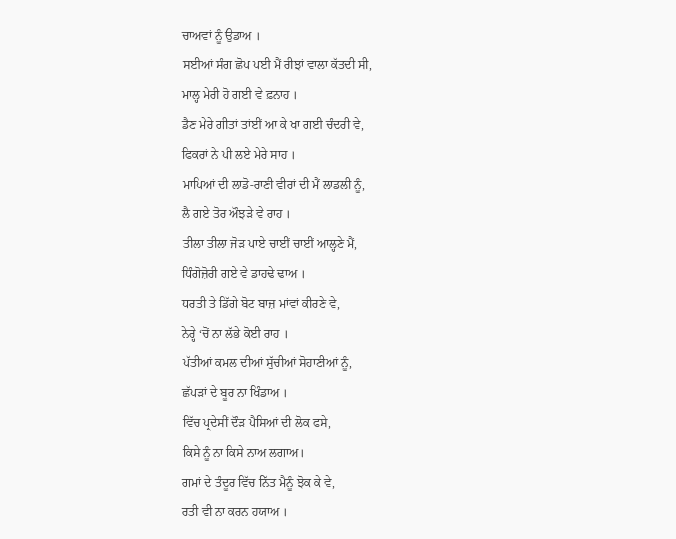ਚਾਅਵਾਂ ਨੂੰ ਉਡਾਅ ।
ਸਈਆਂ ਸੰਗ ਛੋਪ ਪਈ ਮੈਂ ਰੀਝਾਂ ਵਾਲਾ ਕੱਤਦੀ ਸੀ,
ਮਾਲ੍ਹ ਮੇਰੀ ਹੋ ਗਈ ਵੇ ਫ਼ਨਾਹ ।
ਡੈਣ ਮੇਰੇ ਗੀਤਾਂ ਤਾਂਈਂ ਆ ਕੇ ਖਾ ਗਈ ਚੰਦਰੀ ਵੇ,
ਫਿਕਰਾਂ ਨੇ ਪੀ ਲਏ ਮੇਰੇ ਸਾਹ ।
ਮਾਪਿਆਂ ਦੀ ਲਾਡੋ-ਰਾਣੀ ਵੀਰਾਂ ਦੀ ਮੈਂ ਲਾਡਲੀ ਨੂੰ,
ਲੈ ਗਏ ਤੋਰ ਔਝੜੇ ਵੇ ਰਾਹ ।
ਤੀਲਾ ਤੀਲਾ ਜੋੜ ਪਾਏ ਚਾਈਂ ਚਾਈਂ ਆਲ੍ਹਣੇ ਮੈਂ,
ਧਿੰਗੋਜ਼ੋਰੀ ਗਏ ਵੇ ਡਾਹਢੇ ਢਾਅ ।
ਧਰਤੀ ਤੇ ਡਿੱਗੇ ਬੋਟ ਬਾਜ਼ ਮਾਂਵਾਂ ਕੀਰਣੇ ਵੇ,
ਨੇਰ੍ਹੇ ‘ਚੋਂ ਨਾ ਲੱਭੇ ਕੋਈ ਰਾਹ ।
ਪੱਤੀਆਂ ਕਮਲ ਦੀਆਂ ਸੁੱਚੀਆਂ ਸੋਹਾਣੀਆਂ ਨੂੰ,
ਛੱਪੜਾਂ ਦੇ ਬੂਰ ਨਾ ਖਿੰਡਾਅ ।
ਵਿੱਚ ਪ੍ਰਦੇਸੀਂ ਦੌੜ ਪੈਸਿਆਂ ਦੀ ਲੋਕ ਫਸੇ,
ਕਿਸੇ ਨੂੰ ਨਾ ਕਿਸੇ ਨਾਅ ਲਗਾਅ।
ਗਮਾਂ ਦੇ ਤੰਦੂਰ ਵਿੱਚ ਨਿੱਤ ਮੈਨੂੰ ਝੋਕ ਕੇ ਵੇ,
ਰਤੀ ਵੀ ਨਾ ਕਰਨ ਹਯਾਅ ।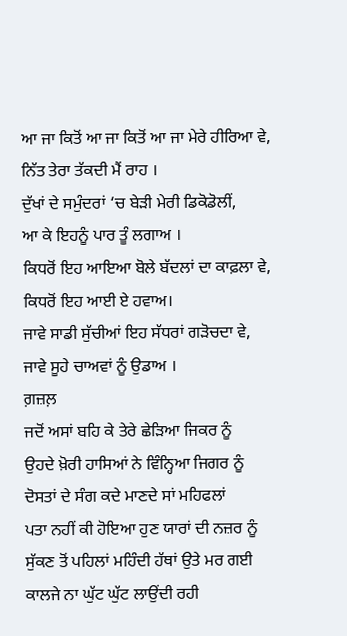ਆ ਜਾ ਕਿਤੋਂ ਆ ਜਾ ਕਿਤੋਂ ਆ ਜਾ ਮੇਰੇ ਹੀਰਿਆ ਵੇ,
ਨਿੱਤ ਤੇਰਾ ਤੱਕਦੀ ਮੈਂ ਰਾਹ ।
ਦੁੱਖਾਂ ਦੇ ਸਮੁੰਦਰਾਂ ‘ਚ ਬੇੜੀ ਮੇਰੀ ਡਿਕੋਡੋਲੀਂ,
ਆ ਕੇ ਇਹਨੂੰ ਪਾਰ ਤੂੰ ਲਗਾਅ ।
ਕਿਧਰੋਂ ਇਹ ਆਇਆ ਬੋਲੇ ਬੱਦਲਾਂ ਦਾ ਕਾਫ਼ਲਾ ਵੇ,
ਕਿਧਰੋਂ ਇਹ ਆਈ ਏ ਹਵਾਅ।
ਜਾਵੇ ਸਾਡੀ ਸੁੱਚੀਆਂ ਇਹ ਸੱਧਰਾਂ ਗੜੋਚਦਾ ਵੇ,
ਜਾਵੇ ਸੂਹੇ ਚਾਅਵਾਂ ਨੂੰ ਉਡਾਅ ।
ਗ਼ਜ਼ਲ਼
ਜਦੋਂ ਅਸਾਂ ਬਹਿ ਕੇ ਤੇਰੇ ਛੇੜਿਆ ਜਿਕਰ ਨੂੰ
ਉਹਦੇ ਖ਼ੋਰੀ ਹਾਸਿਆਂ ਨੇ ਵਿੰਨ੍ਹਿਆ ਜਿਗਰ ਨੂੰ
ਦੋਸਤਾਂ ਦੇ ਸੰਗ ਕਦੇ ਮਾਣਦੇ ਸਾਂ ਮਹਿਫਲਾਂ
ਪਤਾ ਨਹੀਂ ਕੀ ਹੋਇਆ ਹੁਣ ਯਾਰਾਂ ਦੀ ਨਜ਼ਰ ਨੂੰ
ਸੁੱਕਣ ਤੋਂ ਪਹਿਲਾਂ ਮਹਿੰਦੀ ਹੱਥਾਂ ਉਤੇ ਮਰ ਗਈ
ਕਾਲਜੇ ਨਾ ਘੁੱਟ ਘੁੱਟ ਲਾਉਂਦੀ ਰਹੀ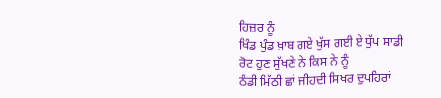ਹਿਜ਼ਰ ਨੂੰ
ਖਿੰਡ ਪੁੰਡ ਖ਼ਾਬ ਗਏ ਖੁੱਸ ਗਈ ਏ ਧੁੱਪ ਸਾਡੀ
ਰੋਟ ਹੁਣ ਸੁੱਖਣੇ ਨੇ ਕਿਸ ਨੇ ਨੂੰ
ਠੰਡੀ ਮਿੱਠੀ ਛਾਂ ਜੀਹਦੀ ਸਿਖਰ ਦੁਪਹਿਰਾਂ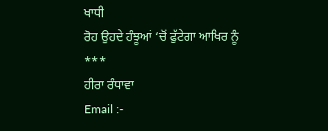ਖਾਧੀ
ਰੋਹ ਉਹਦੇ ਹੰਝੂਆਂ ‘ਚੋਂ ਫੁੱਟੇਗਾ ਆਖਿਰ ਨੂੰ
***
ਹੀਰਾ ਰੰਧਾਵਾ
Email :-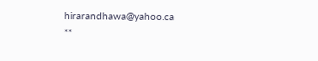hirarandhawa@yahoo.ca
**